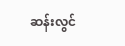ဆန်းလွင်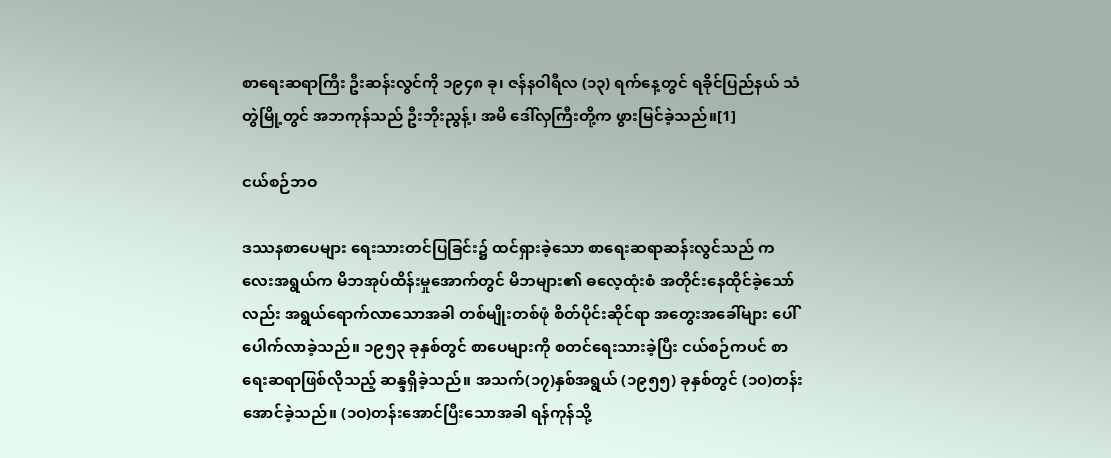စာရေးဆရာကြီး ဦးဆန်းလွင်ကို ၁၉၄၈ ခု၊ ဇန်နဝါရီလ (၁၃) ရက်နေ့တွင် ရခိုင်ပြည်နယ် သံတွဲမြို့တွင် အဘကုန်သည် ဦးဘိုးညွန့်၊ အမိ ဒေါ်လှကြီးတို့က ဖွားမြင်ခဲ့သည်။[1]

ငယ်စဉ်ဘဝ

ဒဿနစာပေများ ရေးသားတင်ပြခြင်း၌ ထင်ရှားခဲ့သော စာရေးဆရာဆန်းလွင်သည် ကလေးအရွယ်က မိဘအုပ်ထိန်းမှုအောက်တွင် မိဘများ၏ ဓလေ့ထုံးစံ အတိုင်းနေထိုင်ခဲ့သော်လည်း အရွယ်ရောက်လာသောအခါ တစ်မျိုးတစ်ဖုံ စိတ်ပိုင်းဆိုင်ရာ အတွေးအခေါ်များ ပေါ်ပေါက်လာခဲ့သည်။ ၁၉၅၃ ခုနှစ်တွင် စာပေများကို စတင်ရေးသားခဲ့ပြီး ငယ်စဉ်ကပင် စာရေးဆရာဖြစ်လိုသည့် ဆန္ဒရှိခဲ့သည်။ အသက်(၁၇)နှစ်အရွယ် (၁၉၅၅) ခုနှစ်တွင် (၁၀)တန်းအောင်ခဲ့သည်။ (၁ဝ)တန်းအောင်ပြီးသောအခါ ရန်ကုန်သို့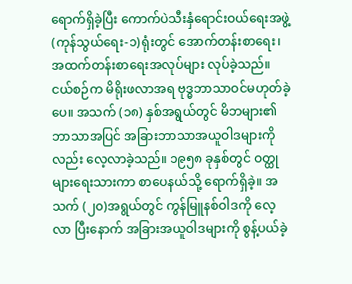ရောက်ရှိခဲ့ပြီး ကောက်ပဲသီးနှံရောင်းဝယ်ရေးအဖွဲ့ (ကုန်သွယ်ရေး-၁)ရုံးတွင် အောက်တန်းစာရေး၊ အထက်တန်းစာရေးအလုပ်များ လုပ်ခဲ့သည်။ ငယ်စဉ်က မိရိုးဖလာအရ ဗုဒ္ဓဘာသာဝင်မဟုတ်ခဲ့ပေ။ အသက် (၁၈) နှစ်အရွယ်တွင် မိဘများ၏ဘာသာအပြင် အခြားဘာသာအယူဝါဒများကိုလည်း လေ့လာခဲ့သည်။ ၁၉၅၈ ခုနှစ်တွင် ဝတ္ထုများရေးသားကာ စာပေနယ်သို့ ရောက်ရှိခဲ့။ အသက် (၂၀)အရွယ်တွင် ကွန်မြူနစ်ဝါဒကို လေ့လာ ပြီးနောက် အခြားအယူဝါဒများကို စွန့်ပယ်ခဲ့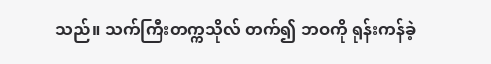သည်။ သက်ကြီးတက္ကသိုလ် တက်၍ ဘဝကို ရုန်းကန်ခဲ့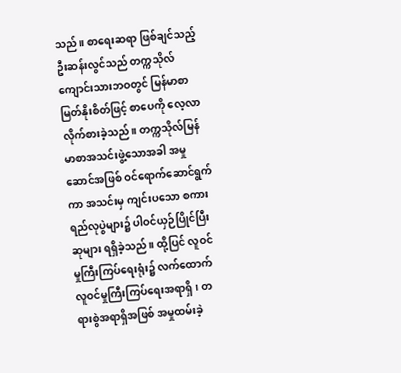သည်။ စာရေးဆရာ ဖြစ်ချင်သည့် ဦးဆန်းလွင်သည် တက္ကသိုလ်ကျောင်းသားဘဝတွင် မြန်မာစာ မြတ်နိုးစိတ်ဖြင့် စာပေကို လေ့လာလိုက်စားခဲ့သည်။ တက္ကသိုလ်မြန်မာစာအသင်းဖွဲ့သောအခါ အမှုဆောင်အဖြစ် ဝင်ရောက်ဆောင်ရွက်ကာ အသင်းမှ ကျင်းပသော စကားရည်လုပွဲများ၌ ပါဝင်ယှဉ်ပြိုင်ပြီး ဆုများ ရရှိခဲ့သည်။ ထို့ပြင် လူဝင်မှုကြီးကြပ်ရေးရုံး၌ လက်ထောက်လူဝင်မှုကြီးကြပ်ရေးအရာရှိ၊ တရားစွဲအရာရှိအဖြစ် အမှုထမ်းခဲ့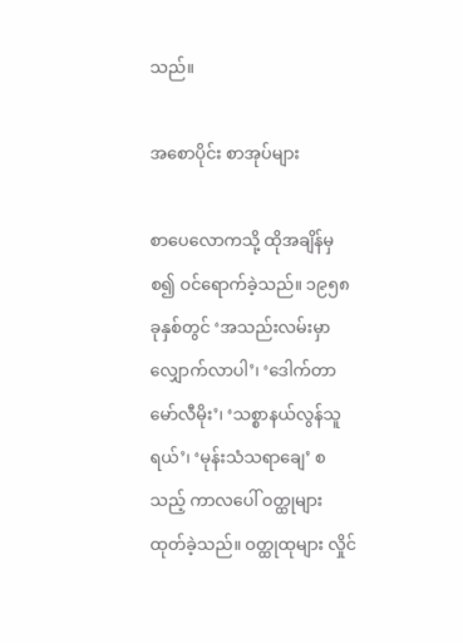သည်။

အစောပိုင်း စာအုပ်များ

စာပေလောကသို့ ထိုအချိန်မှ စ၍ ဝင်ရောက်ခဲ့သည်။ ၁၉၅၈ ခုနှစ်တွင် ‘အသည်းလမ်းမှာ လျှောက်လာပါ’၊ ‘ဒေါက်တာ မော်လီမိုး’၊ ‘သစ္စာနယ်လွန်သူရယ်’၊ ‘မုန်းသံသရာချေ’ စသည့် ကာလပေါ် ဝတ္ထုများ ထုတ်ခဲ့သည်။ ဝတ္ထုထုများ လှိုင်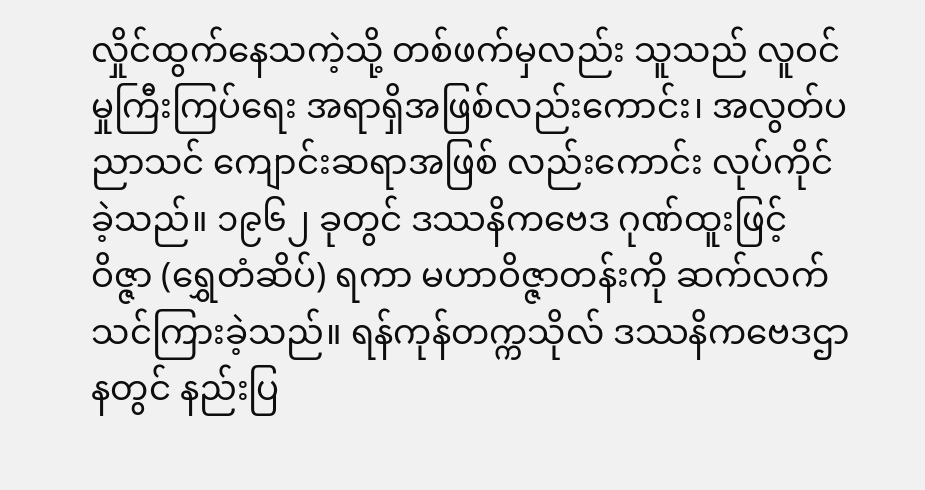လှိုင်ထွက်နေသကဲ့သို့ တစ်ဖက်မှလည်း သူသည် လူဝင်မှုကြီးကြပ်ရေး အရာရှိအဖြစ်လည်းကောင်း၊ အလွတ်ပညာသင် ကျောင်းဆရာအဖြစ် လည်းကောင်း လုပ်ကိုင်ခဲ့သည်။ ၁၉၆၂ ခုတွင် ဒဿနိကဗေဒ ဂုဏ်ထူးဖြင့် ဝိဇ္ဇာ (ရွှေတံဆိပ်) ရကာ မဟာဝိဇ္ဇာတန်းကို ဆက်လက်သင်ကြားခဲ့သည်။ ရန်ကုန်တက္ကသိုလ် ဒဿနိကဗေဒဌာနတွင် နည်းပြ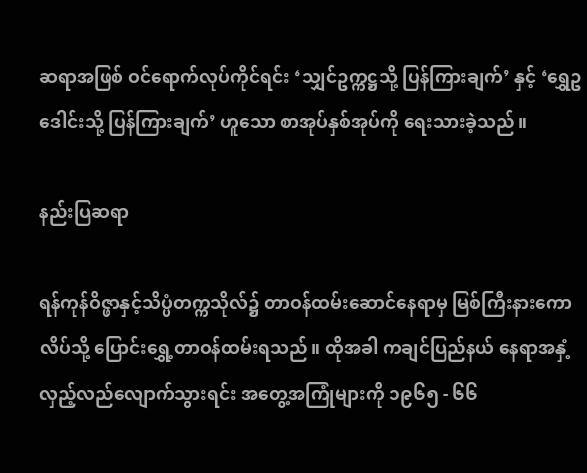ဆရာအဖြစ် ဝင်ရောက်လုပ်ကိုင်ရင်း ‘သျှင်ဥက္ကဋ္ဌသို့ ပြန်ကြားချက်’ နှင့် ‘ရွှေဥဒေါင်းသို့ ပြန်ကြားချက်’ ဟူသော စာအုပ်နှစ်အုပ်ကို ရေးသားခဲ့သည်။

နည်းပြဆရာ

ရန်ကုန်ဝိဇ္ဖာနှင့်သိပ္ပံတက္ကသိုလ်၌ တာဝန်ထမ်းဆောင်နေရာမှ မြစ်ကြီးနားကောလိပ်သို့ ပြောင်းရွှေ့တာဝန်ထမ်းရသည်။ ထိုအခါ ကချင်ပြည်နယ် နေရာအနှံ့ လှည့်လည်လျောက်သွားရင်း အတွေ့အကြုံများကို ၁၉၆၅ - ၆၆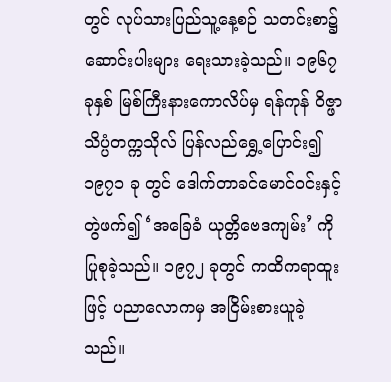တွင် လုပ်သားပြည်သူ့နေ့စဉ် သတင်းစာ၌ ဆောင်းပါးများ ရေးသားခဲ့သည်။ ၁၉၆၇ ခုနှစ် မြစ်ကြီးနားကောလိပ်မှ ရန်ကုန် ဝိဇ္ဖာသိပ္ပံတက္ကသိုလ် ပြန်လည်ရွှေ့ပြောင်း၍ ၁၉၇၁ ခု တွင် ဒေါက်တာခင်မောင်ဝင်းနှင့် တွဲဖက်၍ ‘အခြေခံ ယုတ္တိဗေဒကျမ်း’ ကို ပြုစုခဲ့သည်။ ၁၉၇၂ ခုတွင် ကထိကရာထူးဖြင့် ပညာလောကမှ အငြိမ်းစားယူခဲ့သည်။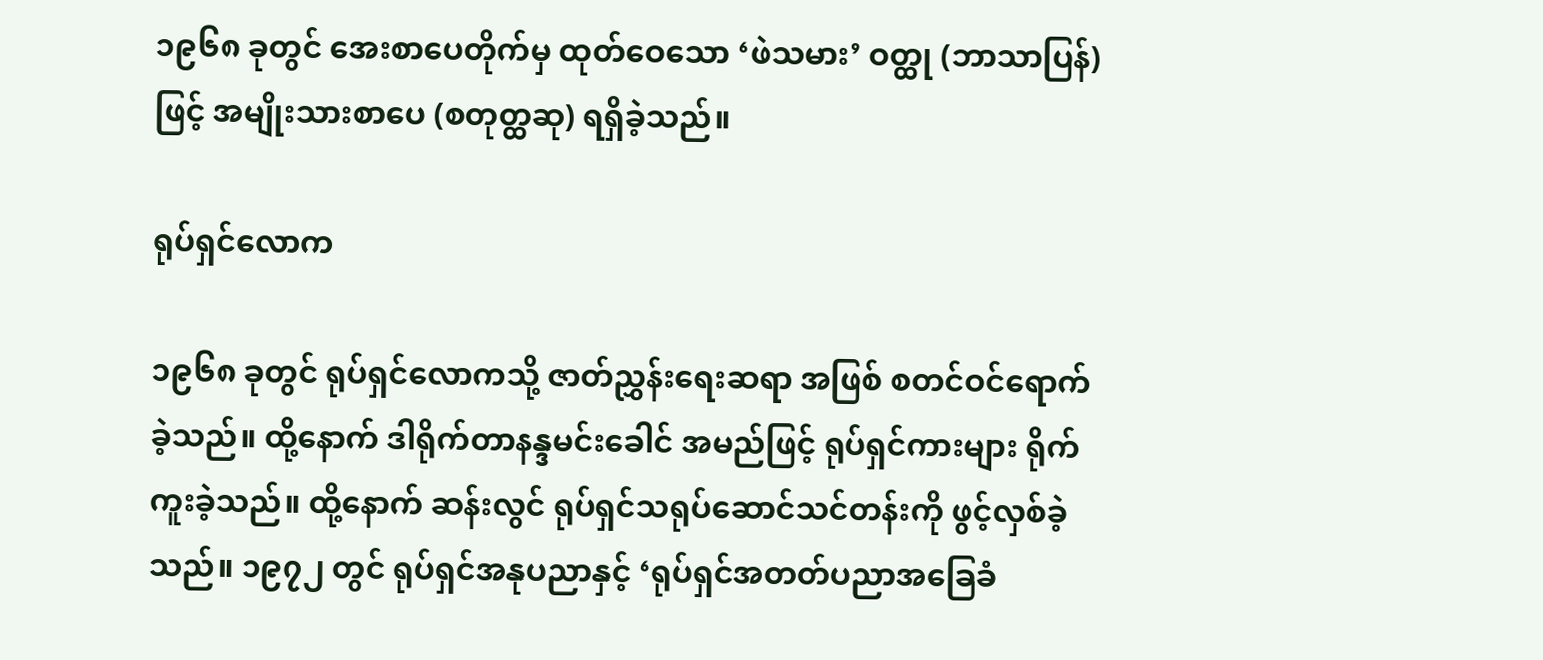၁၉၆၈ ခုတွင် အေးစာပေတိုက်မှ ထုတ်ဝေသော ‘ဖဲသမား’ ဝတ္ထု (ဘာသာပြန်) ဖြင့် အမျိုးသားစာပေ (စတုတ္ထဆု) ရရှိခဲ့သည်။

ရုပ်ရှင်လောက

၁၉၆၈ ခုတွင် ရုပ်ရှင်လောကသို့ ဇာတ်ညွှန်းရေးဆရာ အဖြစ် စတင်ဝင်ရောက်ခဲ့သည်။ ထို့နောက် ဒါရိုက်တာနန္ဒမင်းခေါင် အမည်ဖြင့် ရုပ်ရှင်ကားများ ရိုက်ကူးခဲ့သည်။ ထို့နောက် ဆန်းလွင် ရုပ်ရှင်သရုပ်ဆောင်သင်တန်းကို ဖွင့်လှစ်ခဲ့သည်။ ၁၉၇၂ တွင် ရုပ်ရှင်အနုပညာနှင့် ‘ရုပ်ရှင်အတတ်ပညာအခြေခံ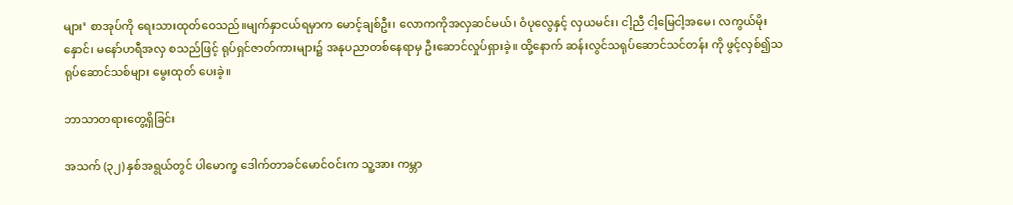များ’ စာအုပ်ကို ရေးသားထုတ်ဝေသည်။မျက်နှာငယ်ရမှာက မောင့်ချစ်ဦး၊ လောကကိုအလှဆင်မယ်၊ ဝံပုလွေနှင့် လှယမင်း၊ ငါ့ညီ ငါ့မြေငါ့အမေ၊ လကွယ်မိုးနှောင်၊ မနော်ဟရီအလှ စသည်ဖြင့် ရုပ်ရှင်ဇာတ်ကားများ၌ အနုပညာတစ်နေရာမှ ဦးဆောင်လှုပ်ရှားခဲ့။ ထို့နောက် ဆန်းလွင်သရုပ်ဆောင်သင်တန်း ကို ဖွင့်လှစ်၍သရုပ်ဆောင်သစ်များ မွေးထုတ် ပေးခဲ့။

ဘာသာတရားတွေ့ရှိခြင်း

အသက် (၃၂) နှစ်အရွယ်တွင် ပါမောက္ခ ဒေါက်တာခင်မောင်ဝင်းက သူ့အား ကမ္ဘာ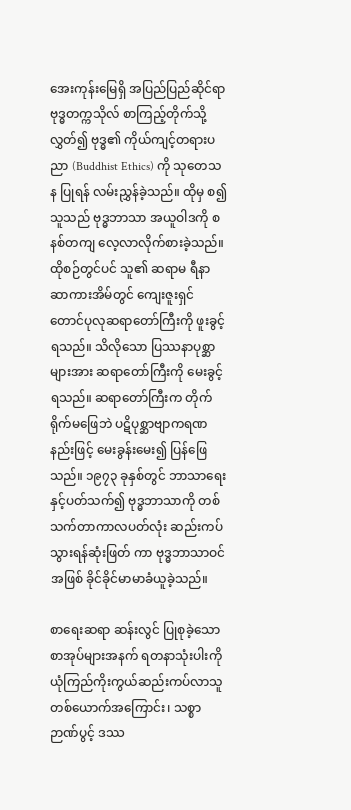အေးကုန်းမြေရှိ အပြည်ပြည်ဆိုင်ရာ ဗုဒ္ဓတက္ကသိုလ် စာကြည့်တိုက်သို့ လွှတ်၍ ဗုဒ္ဓ၏ ကိုယ်ကျင့်တရားပညာ (Buddhist Ethics) ကို သုတေသန ပြုရန် လမ်းညွှန်ခဲ့သည်။ ထိုမှ စ၍ သူသည် ဗုဒ္ဓဘာသာ အယူဝါဒကို စနစ်တကျ လေ့လာလိုက်စားခဲ့သည်။ ထိုစဉ်တွင်ပင် သူ၏ ဆရာမ ရီနာဆာကားအိမ်တွင် ကျေးဇူးရှင် တောင်ပုလုဆရာတော်ကြီးကို ဖူးခွင့်ရသည်။ သိလိုသော ပြဿနာပုစ္ဆာများအား ဆရာတော်ကြီးကို မေးခွင့်ရသည်။ ဆရာတော်ကြီးက တိုက်ရိုက်မဖြေဘဲ ပဋိပုစ္ဆာဗျာကရဏနည်းဖြင့် မေးခွန်းမေး၍ ပြန်ဖြေသည်။ ၁၉၇၃ ခုနှစ်တွင် ဘာသာရေးနှင့်ပတ်သက်၍ ဗုဒ္ဓဘာသာကို တစ်သက်တာကာလပတ်လုံး ဆည်းကပ်သွားရန်ဆုံးဖြတ် ကာ ဗုဒ္ဓဘာသာဝင်အဖြစ် ခိုင်ခိုင်မာမာခံယူခဲ့သည်။

စာရေးဆရာ ဆန်းလွင် ပြုစုခဲ့သော စာအုပ်များအနက် ရတနာသုံးပါးကို ယုံကြည်ကိုးကွယ်ဆည်းကပ်လာသူတစ်ယောက်အကြောင်း၊ သစ္စာဉာဏ်ပွင့် ဒဿ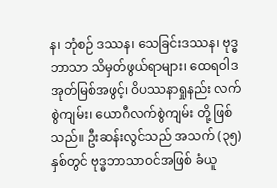န၊ ဘုံစဉ် ဒဿန၊ သေခြင်းဒဿန၊ ဗုဒ္ဓဘာသာ သိမှတ်ဖွယ်ရာများ၊ ထေရဝါဒ အုတ်မြစ်အဖွင့်၊ ဝိပဿနာရှုနည်း လက်စွဲကျမ်း၊ ယောဂီလက်စွဲကျမ်း တို့ ဖြစ်သည်။ ဦးဆန်းလွင်သည် အသက် (၃၅) နှစ်တွင် ဗုဒ္ဓဘာသာဝင်အဖြစ် ခံယူ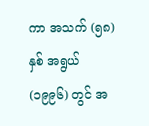ကာ အသက် (၅၈) နှစ် အရွယ် (၁၉၉၆) တွင် အ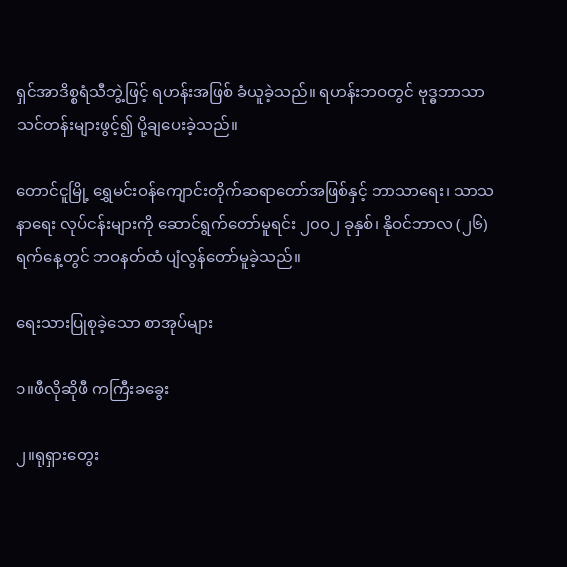ရှင်အာဒိစ္စရံသီဘွဲ့ဖြင့် ရဟန်းအဖြစ် ခံယူခဲ့သည်။ ရဟန်းဘဝတွင် ဗုဒ္ဓဘာသာသင်တန်းများဖွင့်၍ ပို့ချပေးခဲ့သည်။

တောင်ငူမြို့ ရွှေမင်းဝန်ကျောင်းတိုက်ဆရာတော်အဖြစ်နှင့် ဘာသာရေး၊ သာသနာရေး လုပ်ငန်းများကို ဆောင်ရွက်တော်မူရင်း ၂၀ဝ၂ ခုနှစ်၊ နိုဝင်ဘာလ (၂၆) ရက်နေ့တွင် ဘဝနတ်ထံ ပျံလွန်တော်မူခဲ့သည်။

ရေးသားပြုစုခဲ့သော စာအုပ်များ

၁။ဖီလိုဆိုဖီ ကကြီးခခွေး

၂။ရုရှားတွေး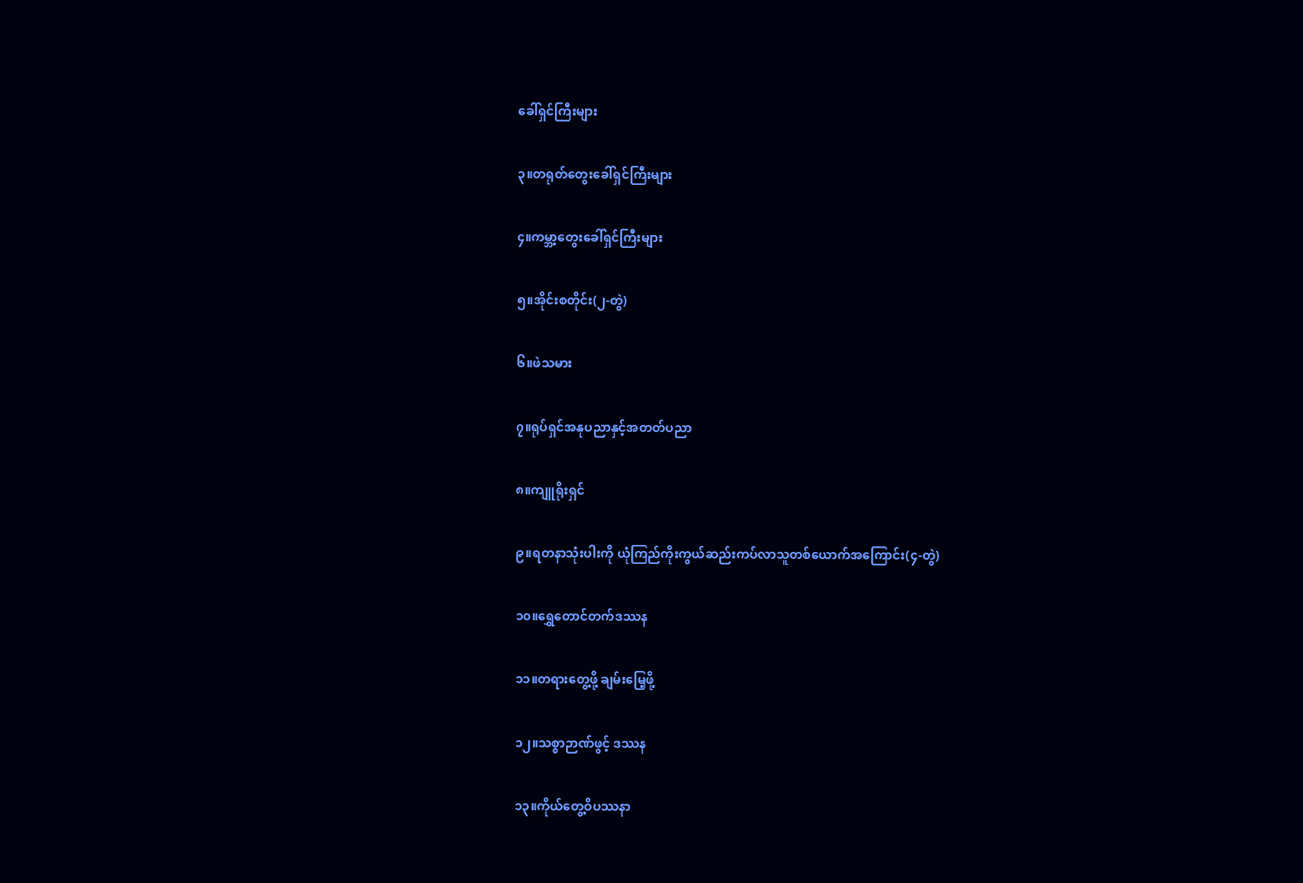ခေါ်ရှင်ကြီးများ

၃။တရုတ်တွေးခေါ်ရှင်ကြီးများ

၄။ကမ္ဘာ့တွေးခေါ်ရှင်ကြီးများ

၅။အိုင်းစတိုင်း(၂-တွဲ)

၆။ဖဲသမား

၇။ရုပ်ရှင်အနုပညာနှင့်အတတ်ပညာ

၈။ကျူရိုးရှင်

၉။ရတနာသုံးပါးကို ယုံကြည်ကိုးကွယ်ဆည်းကပ်လာသူတစ်ယောက်အကြောင်း(၄-တွဲ)

၁၀။ရွှေတောင်တက်ဒဿန

၁၁။တရားတွေ့ဖို့ ချမ်းမြေ့ဖို့

၁၂။သစ္စာဉာဏ်ဖွင့် ဒဿန

၁၃။ကိုယ်တွေ့ဝိပဿနာ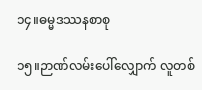၁၄။ဓမ္မဒဿနစာစု

၁၅။ဉာဏ်လမ်းပေါ်လျှောက် လူတစ်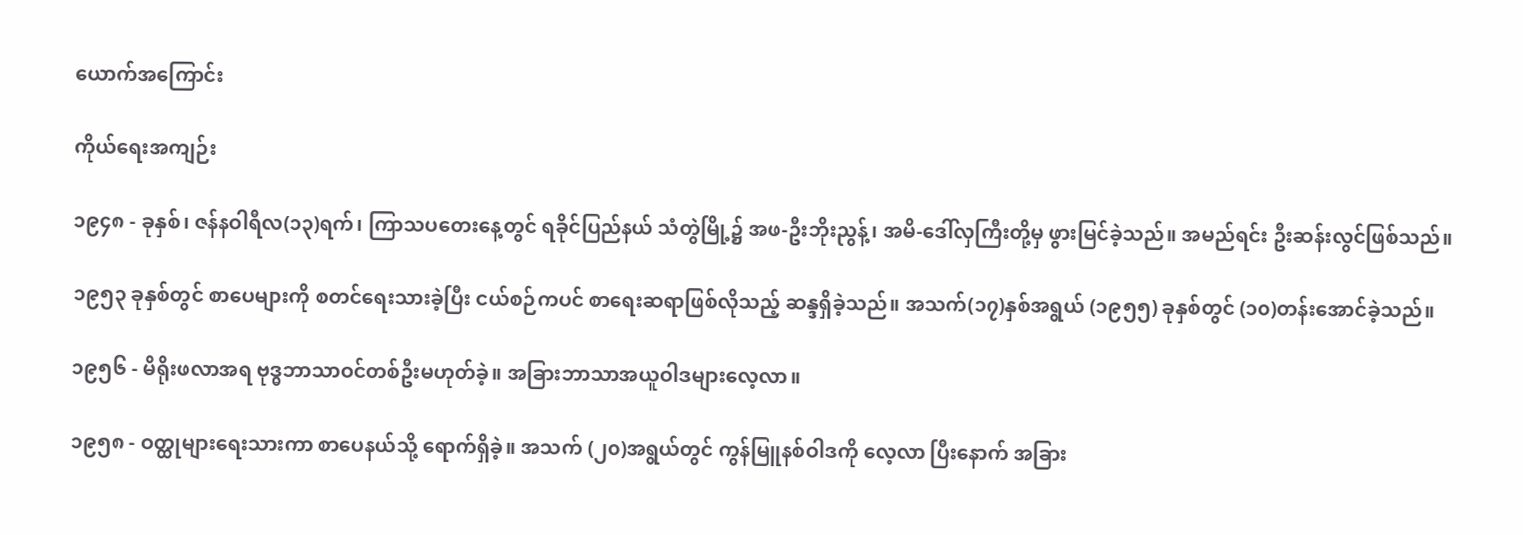ယောက်အကြောင်း

ကိုယ်ရေးအကျဉ်း

၁၉၄၈ - ခုနှစ်၊ ဇန်နဝါရီလ(၁၃)ရက်၊ ကြာသပတေးနေ့တွင် ရခိုင်ပြည်နယ် သံတွဲမြို့၌ အဖ-ဦးဘိုးညွန့်၊ အမိ-ဒေါ်လှကြီးတို့မှ ဖွားမြင်ခဲ့သည်။ အမည်ရင်း ဦးဆန်းလွင်ဖြစ်သည်။

၁၉၅၃ ခုနှစ်တွင် စာပေများကို စတင်ရေးသားခဲ့ပြီး ငယ်စဉ်ကပင် စာရေးဆရာဖြစ်လိုသည့် ဆန္ဒရှိခဲ့သည်။ အသက်(၁၇)နှစ်အရွယ် (၁၉၅၅) ခုနှစ်တွင် (၁၀)တန်းအောင်ခဲ့သည်။

၁၉၅၆ - မိရိုးဖလာအရ ဗုဒ္ဓဘာသာဝင်တစ်ဦးမဟုတ်ခဲ့။ အခြားဘာသာအယူဝါဒများလေ့လာ။

၁၉၅၈ - ဝတ္ထုများရေးသားကာ စာပေနယ်သို့ ရောက်ရှိခဲ့။ အသက် (၂၀)အရွယ်တွင် ကွန်မြူနစ်ဝါဒကို လေ့လာ ပြီးနောက် အခြား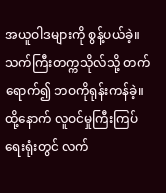အယူဝါဒများကို စွန့်ပယ်ခဲ့။ သက်ကြီးတက္ကသိုလ်သို့ တက်ရောက်၍ ဘဝကိုရုန်းကန်ခဲ့။ ထို့နောက် လူဝင်မှုကြီးကြပ်ရေးရုံးတွင် လက်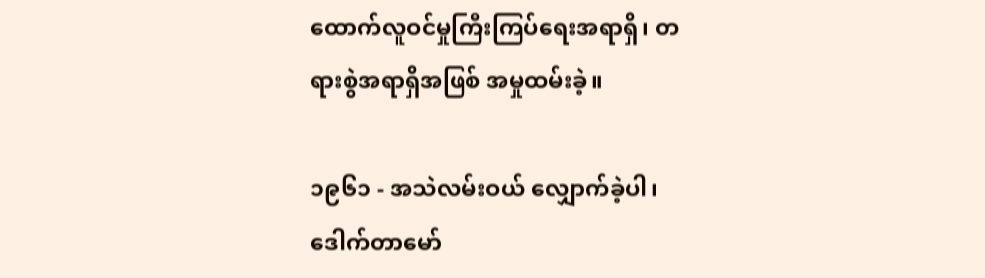ထောက်လူဝင်မှုကြီးကြပ်ရေးအရာရှိ၊ တရားစွဲအရာရှိအဖြစ် အမှုထမ်းခဲ့။

၁၉၆၁ - အသဲလမ်းဝယ် လျှောက်ခဲ့ပါ၊ ဒေါက်တာမော်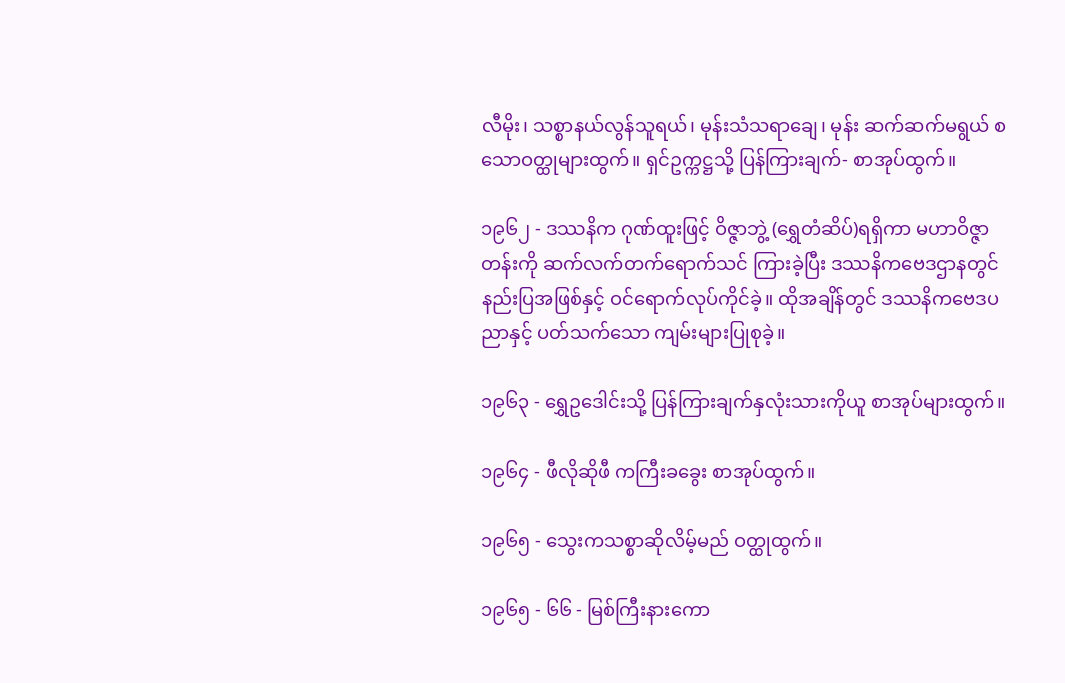လီမိုး၊ သစ္စာနယ်လွန်သူရယ်၊ မုန်းသံသရာချေ၊ မုန်း ဆက်ဆက်မရွယ် စသောဝတ္ထုများထွက်။ ရှင်ဥက္ကဋ္ဌသို့ ပြန်ကြားချက်- စာအုပ်ထွက်။

၁၉၆၂ - ဒဿနိက ဂုဏ်ထူးဖြင့် ဝိဇ္ဇာဘွဲ့ (ရွှေတံဆိပ်)ရရှိကာ မဟာဝိဇ္ဇာတန်းကို ဆက်လက်တက်ရောက်သင် ကြားခဲ့ပြီး ဒဿနိကဗေဒဌာနတွင် နည်းပြအဖြစ်နှင့် ဝင်ရောက်လုပ်ကိုင်ခဲ့။ ထိုအချိန်တွင် ဒဿနိကဗေဒပညာနှင့် ပတ်သက်သော ကျမ်းများပြုစုခဲ့။

၁၉၆၃ - ရွှေဥဒေါင်းသို့ ပြန်ကြားချက်နှလုံးသားကိုယူ စာအုပ်များထွက်။

၁၉၆၄ - ဖီလိုဆိုဖီ ကကြီးခခွေး စာအုပ်ထွက်။

၁၉၆၅ - သွေးကသစ္စာဆိုလိမ့်မည် ဝတ္ထုထွက်။

၁၉၆၅ - ၆၆ - မြစ်ကြီးနားကော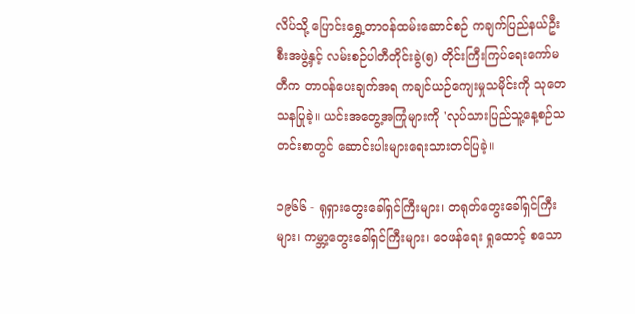လိပ်သို့ ပြောင်းရွှေ့တာဝန်ထမ်းဆောင်စဉ် ကချက်ပြည်နယ်ဦးစီးအဖွဲ့နှင့် လမ်းစဉ်ပါတီတိုင်းခွဲ(၅) တိုင်းကြီးကြပ်ရေးကော်မတီက တာဝန်ပေးချက်အရ ကချင်ယဉ်ကျေးမှုသမိုင်းကို သုတေ သနပြုခဲ့။ ယင်းအတွေ့အကြုံများကို 'လုပ်သားပြည်သူ့နေ့စဉ်သတင်းစာတွင် ဆောင်းပါးများရေးသားတင်ပြခဲ့။

၁၉၆၆ - ရုရှားတွေးခေါ်ရှင်ကြီးများ၊ တရုတ်တွေးခေါ်ရှင်ကြီးများ၊ ကမ္ဘာ့တွေးခေါ်ရှင်ကြီးများ၊ ဝေဖန်ရေး ရှုထောင့် စသော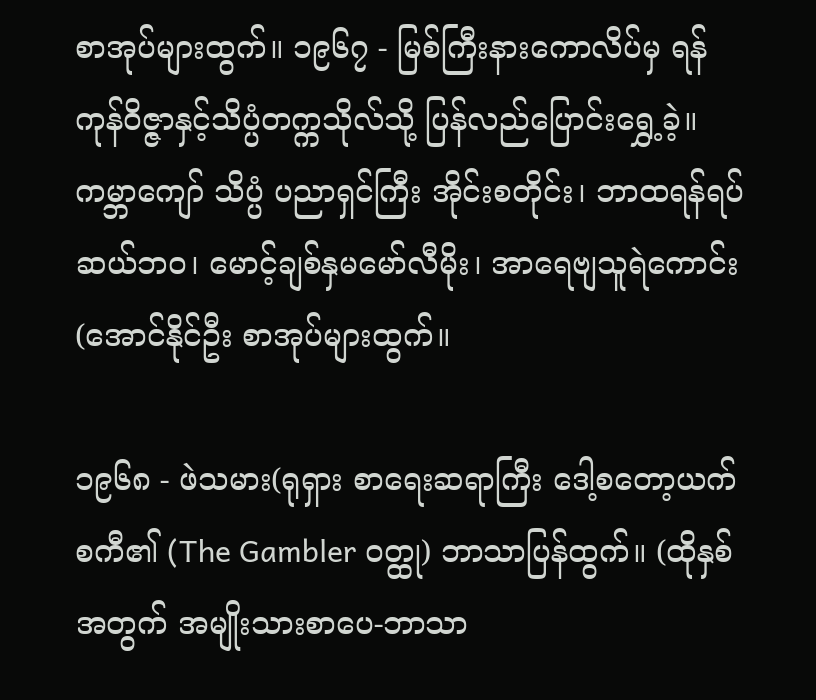စာအုပ်များထွက်။ ၁၉၆၇ - မြစ်ကြီးနားကောလိပ်မှ ရန်ကုန်ဝိဇ္ဇာနှင့်သိပ္ပံတက္ကသိုလ်သို့ ပြန်လည်ပြောင်းရွှေ့ခဲ့။ ကမ္ဘာကျော် သိပ္ပံ ပညာရှင်ကြီး အိုင်းစတိုင်း၊ ဘာထရန်ရပ်ဆယ်ဘဝ၊ မောင့်ချစ်နှမမော်လီမိုး၊ အာရေဗျသူရဲကောင်း (အောင်နိုင်ဦး စာအုပ်များထွက်။

၁၉၆၈ - ဖဲသမား(ရုရှား စာရေးဆရာကြီး ဒေါ့စတော့ယက်စကီ၏ (The Gambler ဝတ္ထု) ဘာသာပြန်ထွက်။ (ထိုနှစ်အတွက် အမျိုးသားစာပေ-ဘာသာ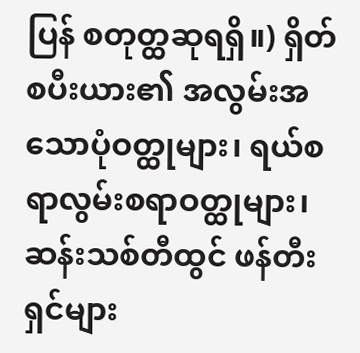ပြန် စတုတ္ထဆုရရှိ။) ရှိတ်စပီးယား၏ အလွမ်းအသောပုံဝတ္ထုများ၊ ရယ်စရာလွမ်းစရာဝတ္ထုများ၊ ဆန်းသစ်တီထွင် ဖန်တီးရှင်များ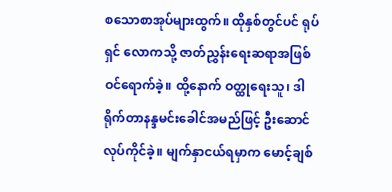စသောစာအုပ်များထွက်။ ထိုနှစ်တွင်ပင် ရုပ်ရှင် လောကသို့ ဇာတ်ညွှန်းရေးဆရာအဖြစ် ဝင်ရောက်ခဲ့။ ထို့နောက် ဝတ္ထုရေးသူ၊ ဒါရိုက်တာနန္ဒမင်းခေါင်အမည်ဖြင့် ဦးဆောင်လုပ်ကိုင်ခဲ့။ မျက်နှာငယ်ရမှာက မောင့်ချစ်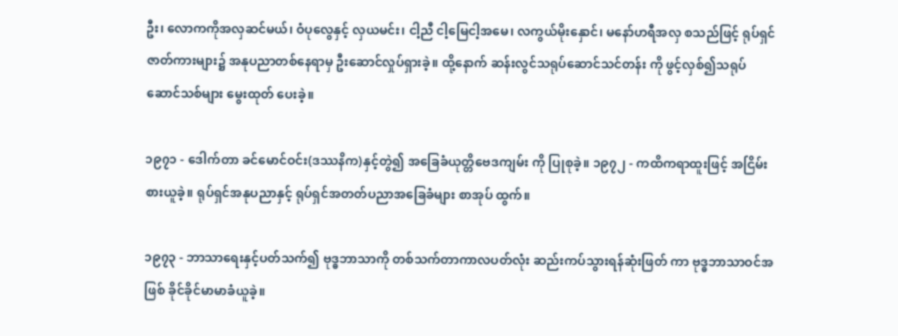ဦး၊ လောကကိုအလှဆင်မယ်၊ ဝံပုလွေနှင့် လှယမင်း၊ ငါ့ညီ ငါ့မြေငါ့အမေ၊ လကွယ်မိုးနှောင်၊ မနော်ဟရီအလှ စသည်ဖြင့် ရုပ်ရှင်ဇာတ်ကားများ၌ အနုပညာတစ်နေရာမှ ဦးဆောင်လှုပ်ရှားခဲ့။ ထို့နောက် ဆန်းလွင်သရုပ်ဆောင်သင်တန်း ကို ဖွင့်လှစ်၍သရုပ်ဆောင်သစ်များ မွေးထုတ် ပေးခဲ့။

၁၉၇၁ - ဒေါက်တာ ခင်မောင်ဝင်း(ဒဿနိက)နှင့်တွဲ၍ အခြေခံယုတ္တိဗေဒကျမ်း ကို ပြုစုခဲ့။ ၁၉၇၂ - ကထိကရာထူးဖြင့် အငြိမ်းစားယူခဲ့။ ရုပ်ရှင်အနုပညာနှင့် ရုပ်ရှင်အတတ်ပညာအခြေခံများ စာအုပ် ထွက်။

၁၉၇၃ - ဘာသာရေးနှင့်ပတ်သက်၍ ဗုဒ္ဓဘာသာကို တစ်သက်တာကာလပတ်လုံး ဆည်းကပ်သွားရန်ဆုံးဖြတ် ကာ ဗုဒ္ဓဘာသာဝင်အဖြစ် ခိုင်ခိုင်မာမာခံယူခဲ့။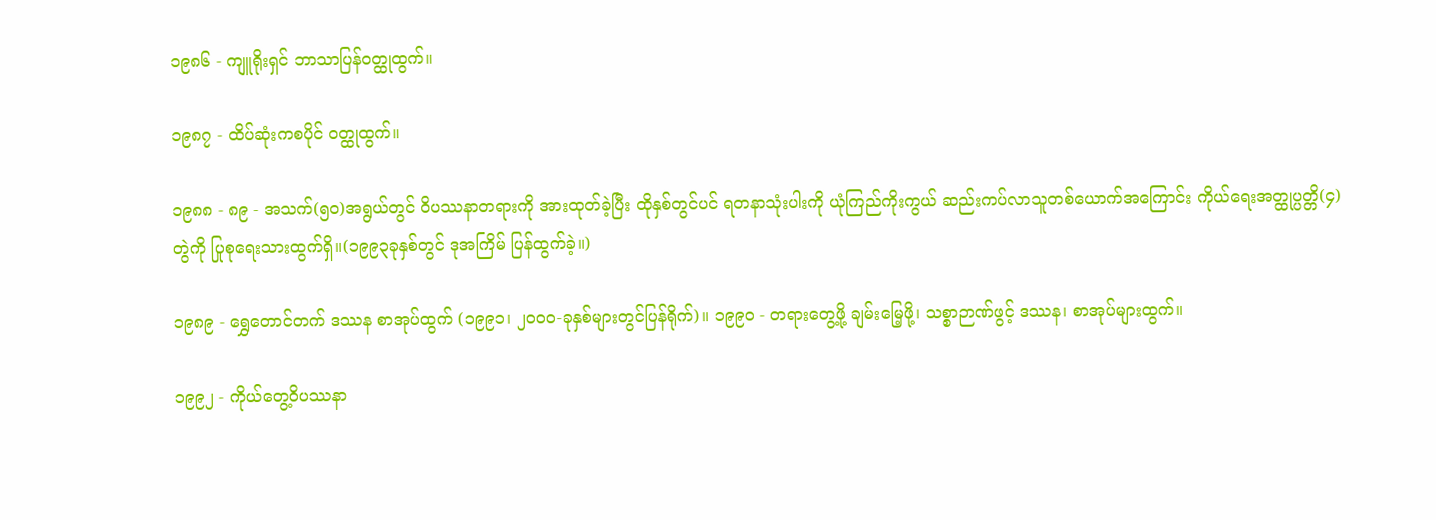၁၉၈၆ - ကျူရိုးရှင် ဘာသာပြန်ဝတ္ထုထွက်။

၁၉၈၇ - ထိပ်ဆုံးကစပိုင် ဝတ္ထုထွက်။

၁၉၈၈ - ၈၉ - အသက်(၅၀)အရွယ်တွင် ဝိပဿနာတရားကို အားထုတ်ခဲ့ပြီး ထိုနှစ်တွင်ပင် ရတနာသုံးပါးကို ယုံကြည်ကိုးကွယ် ဆည်းကပ်လာသူတစ်ယောက်အကြောင်း ကိုယ်ရေးအတ္ထုပ္ပတ္တိ(၄)တွဲကို ပြုစုရေးသားထွက်ရှိ။(၁၉၉၃ခုနှစ်တွင် ဒုအကြိမ် ပြန်ထွက်ခဲ့။)

၁၉၈၉ - ရွှေတောင်တက် ဒဿန စာအုပ်ထွက် (၁၉၉၁၊ ၂၀၀၀-ခုနှစ်များတွင်ပြန်ရိုက်)။ ၁၉၉၀ - တရားတွေ့ဖို့ ချမ်းမြေ့ဖို့၊ သစ္စာဉာဏ်ဖွင့် ဒဿန၊ စာအုပ်များထွက်။

၁၉၉၂ - ကိုယ်တွေ့ဝိပဿနာ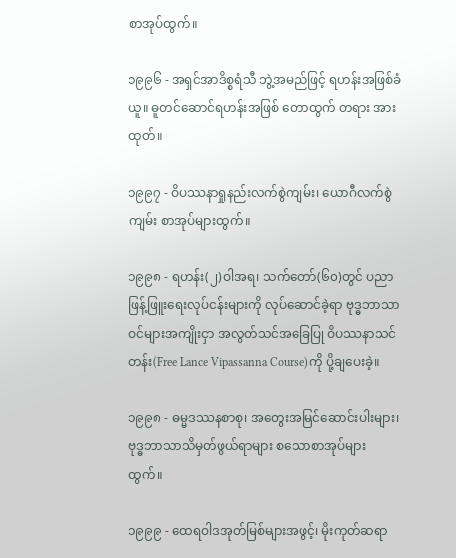စာအုပ်ထွက်။

၁၉၉၆ - အရှင်အာဒိစ္စရံသီ ဘွဲ့အမည်ဖြင့် ရဟန်းအဖြစ်ခံယူ။ ဓူတင်ဆောင်ရဟန်းအဖြစ် တောထွက် တရား အားထုတ်။

၁၉၉၇ - ဝိပဿနာရှုနည်းလက်စွဲကျမ်း၊ ယောဂီလက်စွဲကျမ်း စာအုပ်များထွက်။

၁၉၉၈ - ရဟန်း(၂)ဝါအရ၊ သက်တော်(၆၀)တွင် ပညာဖြန့်ဖြူးရေးလုပ်ငန်းများကို လုပ်ဆောင်ခဲ့ရာ ဗုဒ္ဓဘာသာဝင်များအကျိုးငှာ အလွတ်သင်အခြေပြု ဝိပဿနာသင်တန်း(Free Lance Vipassanna Course)ကို ပို့ချပေးခဲ့။

၁၉၉၈ - ဓမ္မဒဿနစာစု၊ အတွေးအမြင်ဆောင်းပါးများ၊ ဗုဒ္ဓဘာသာသိမှတ်ဖွယ်ရာများ စသောစာအုပ်များ ထွက်။

၁၉၉၉ - ထေရဝါဒအုတ်မြစ်များအဖွင့်၊ မိုးကုတ်ဆရာ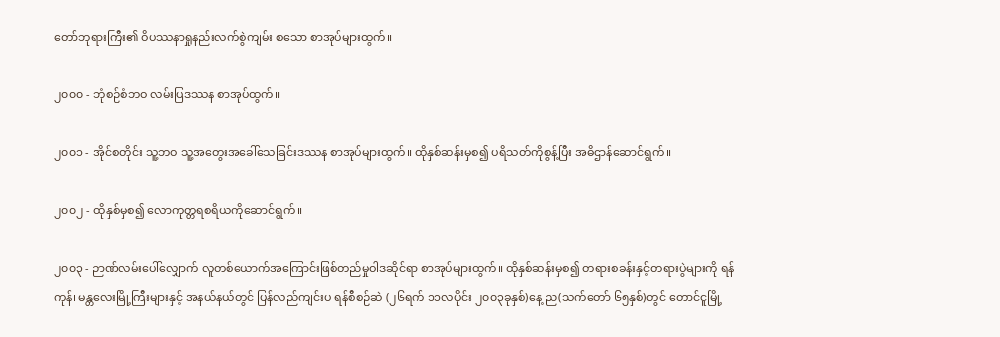တော်ဘုရားကြီး၏ ဝိပဿနာရှုနည်းလက်စွဲကျမ်း စသော စာအုပ်များထွက်။

၂၀၀၀ - ဘုံစဉ်စံဘဝ လမ်းပြဒဿန စာအုပ်ထွက်။

၂၀၀၁ - အိုင်စတိုင်း သူ့ဘဝ သူ့အတွေးအခေါ်သေခြင်းဒဿန စာအုပ်များထွက်။ ထိုနှစ်ဆန်းမှစ၍ ပရိသတ်ကိုစွန့်ပြီး အဓိဌာန်ဆောင်ရွက်။

၂၀၀၂ - ထိုနှစ်မှစ၍ လောကုတ္တရစရိယကိုဆောင်ရွက်။

၂၀၀၃ - ဉာဏ်လမ်းပေါ်လျှောက် လူတစ်ယောက်အကြောင်းဖြစ်တည်မှုဝါဒဆိုင်ရာ စာအုပ်များထွက်။ ထိုနှစ်ဆန်းမှစ၍ တရားစခန်းနှင့်တရားပွဲများကို ရန်ကုန်၊ မန္တလေးမြို့ကြီးများနှင့် အနယ်နယ်တွင် ပြန်လည်ကျင်းပ ရန်စီစဉ်ဆဲ (၂၆ရက် ၁၁လပိုင်း ၂၀၀၃ခုနှစ်)နေ့ ည(သက်တော် ၆၅နှစ်)တွင် တောင်ငူမြို့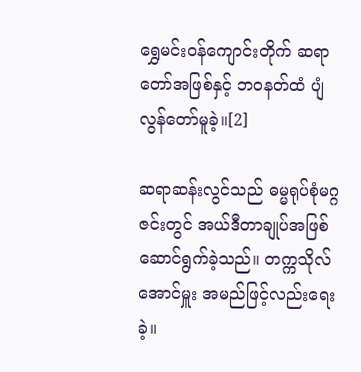ရွှေမင်းဝန်ကျောင်းတိုက် ဆရာတော်အဖြစ်နှင့် ဘဝနတ်ထံ ပျံလွန်တော်မူခဲ့။[2]

ဆရာဆန်းလွင်သည် ဓမ္မရုပ်စုံမဂ္ဂဇင်းတွင် အယ်ဒီတာချုပ်အဖြစ် ဆောင်ရွက်ခဲ့သည်။ တက္ကသိုလ်အောင်မှူး အမည်ဖြင့်လည်းရေးခဲ့။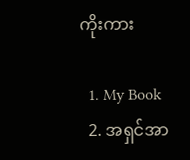ကိုးကား

  1. My Book
  2. အရှင်အာ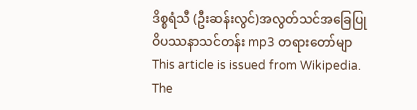ဒိစ္စရံသီ (ဦးဆန်းလွင်)အလွတ်သင်အခြေပြု ဝိပဿနာသင်တန်း mp3 တရားတော်မျာ
This article is issued from Wikipedia. The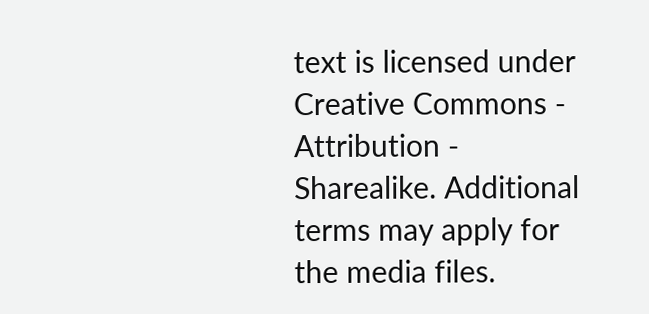text is licensed under Creative Commons - Attribution - Sharealike. Additional terms may apply for the media files.